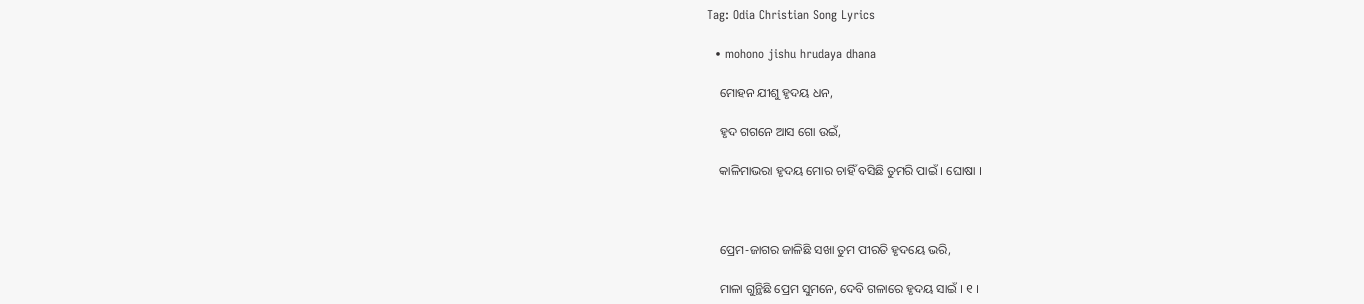Tag: Odia Christian Song Lyrics

  • mohono jishu hrudaya dhana

    ମୋହନ ଯୀଶୁ ହୃଦୟ ଧନ,

    ହୃଦ ଗଗନେ ଆସ ଗୋ ଉଇଁ,

    କାଳିମାଭରା ହୃଦୟ ମୋର ଚାହିଁ ବସିଛି ତୁମରି ପାଇଁ । ଘୋଷା ।



    ପ୍ରେମ-ଜାଗର ଜାଳିଛି ସଖା ତୁମ ପୀରତି ହୃଦୟେ ଭରି,

    ମାଳା ଗୁନ୍ଥିଛି ପ୍ରେମ ସୁମନେ, ଦେବି ଗଳାରେ ହୃଦୟ ସାଇଁ । ୧ ।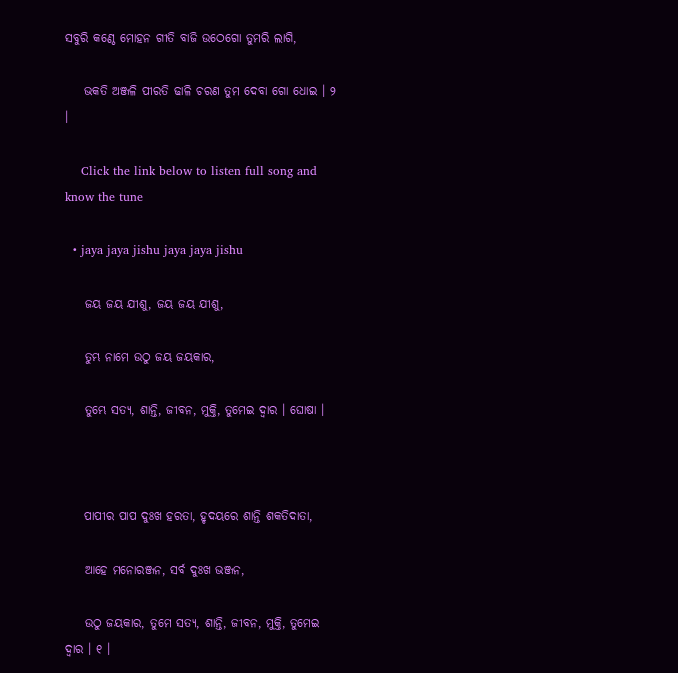ସବୁରି କଣ୍ଠେ ମୋହନ ଗୀତି ବାଜି ଉଠେଗୋ ତୁମରି ଲାଗି,

    ଭକତି ଅଞ୍ଜଳି ପୀରତି ଢାଳି ଚରଣ ତୁମ ଦେବା ଗୋ ଧୋଇ । ୨ ।

    Click the link below to listen full song and know the tune

  • jaya jaya jishu jaya jaya jishu

    ଜୟ ଜୟ ଯୀଶୁ, ଜୟ ଜୟ ଯୀଶୁ,

    ତୁମ୍ଭ ନାମେ ଉଠୁ ଜୟ ଜୟକାର,

    ତୁମ୍ଭେ ସତ୍ୟ, ଶାନ୍ତି, ଜୀବନ, ମୁକ୍ତି, ତୁମେଇ ଦ୍ୱାର । ଘୋଷା ।



    ପାପୀର ପାପ ଦୁଃଖ ହରତା, ହୃଦୟରେ ଶାନ୍ତି ଶକତିଦାତା,

    ଆହେ ମନୋରଞ୍ଜନ, ସର୍ବ ଦୁଃଖ ଭଞ୍ଜନ,

    ଉଠୁ ଜୟକାର, ତୁମେ ସତ୍ୟ, ଶାନ୍ତି, ଜୀବନ, ମୁକ୍ତି, ତୁମେଇ ଦ୍ୱାର । ୧ ।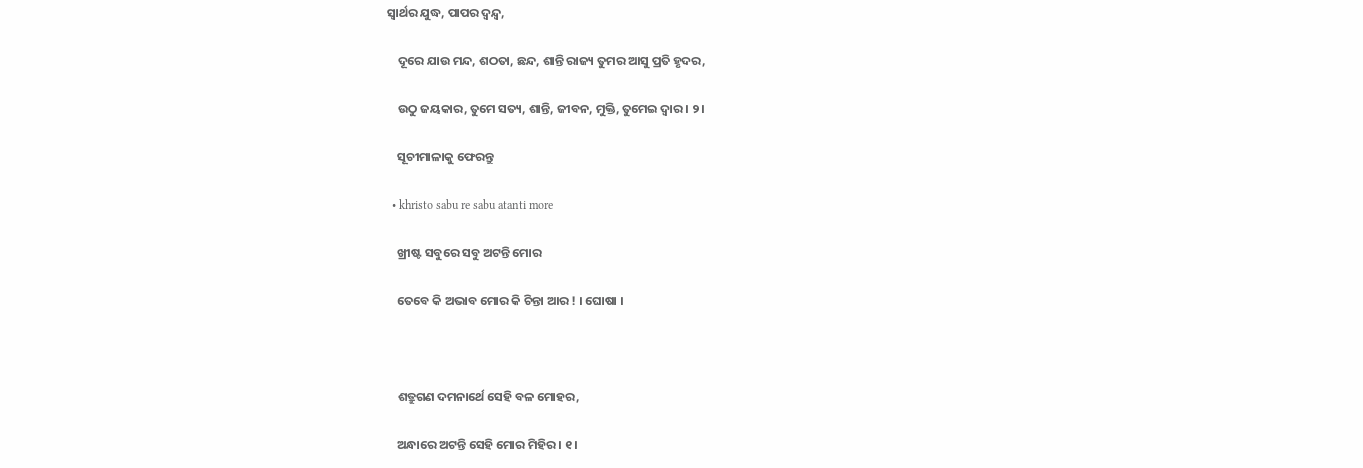ସ୍ୱାର୍ଥର ଯୁଦ୍ଧ, ପାପର ଦ୍ୱନ୍ଦ୍ୱ,

    ଦୂରେ ଯାଉ ମନ୍ଦ, ଶଠତା, ଛନ୍ଦ, ଶାନ୍ତି ରାଜ୍ୟ ତୁମର ଆସୁ ପ୍ରତି ହୃଦର,

    ଉଠୁ ଜୟକାର, ତୁମେ ସତ୍ୟ, ଶାନ୍ତି, ଜୀବନ, ମୁକ୍ତି, ତୁମେଇ ଦ୍ୱାର । ୨ ।

    ସୂଚୀମାଳାକୁ ଫେରନ୍ତୁ

  • khristo sabu re sabu atanti more

    ଖ୍ରୀଷ୍ଟ ସବୁରେ ସବୁ ଅଟନ୍ତି ମୋର

    ତେବେ କି ଅଭାବ ମୋର କି ଚିନ୍ତା ଆର ! । ଘୋଷା ।



    ଶତ୍ରୁଗଣ ଦମନାର୍ଥେ ସେହି ବଳ ମୋହର,

    ଅନ୍ଧାରେ ଅଟନ୍ତି ସେହି ମୋର ମିହିର । ୧ ।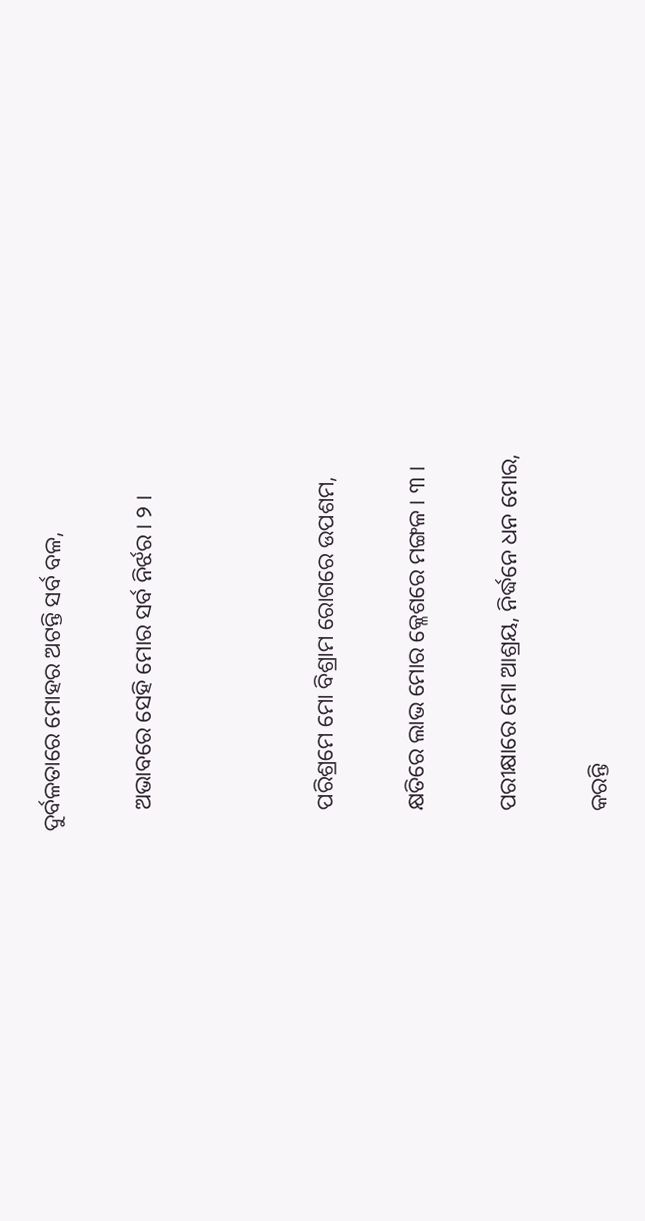ଦୁର୍ବଳତାରେ ମୋହର ଅଟନ୍ତି ସର୍ବ ବଳ,

    ଅଭାବରେ ସେହି ମୋର ସର୍ବ ନିର୍ଝର । ୨ ।



    ପରିଶ୍ରମେ ମୋ ବିଶ୍ରାମ ରୋଗରେ ଉପଶମ,

    କ୍ଷତିରେ ଲାଭ ମୋର କ୍ଳେଶରେ ମଙ୍ଗଳ । ୩ ।

    ପରୀକ୍ଷାରେ ମୋ ଆଶ୍ରୟ, ନିର୍ଦ୍ଧନେ ଧନ ମୋର,

    କରନ୍ତି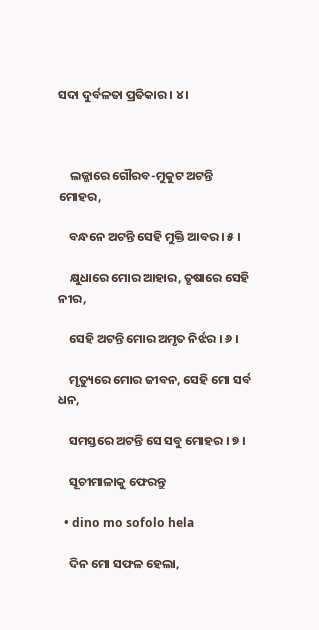ସଦା ଦୁର୍ବଳତା ପ୍ରତିକାର । ୪ ।



    ଲଜ୍ଜାରେ ଗୌରବ-ମୁକୁଟ ଅଟନ୍ତି ମୋହର,

    ବନ୍ଧନେ ଅଟନ୍ତି ସେହି ମୁକ୍ତି ଆବର । ୫ ।

    କ୍ଷୁଧାରେ ମୋର ଆହାର, ତୃଷାରେ ସେହି ନୀର,

    ସେହି ଅଟନ୍ତି ମୋର ଅମୃତ ନିର୍ଝର । ୬ ।

    ମୃତ୍ୟୁରେ ମୋର ଜୀବନ, ସେହି ମୋ ସର୍ବ ଧନ,

    ସମସ୍ତରେ ଅଟନ୍ତି ସେ ସବୁ ମୋହର । ୭ ।

    ସୂଚୀମାଳାକୁ ଫେରନ୍ତୁ

  • dino mo sofolo hela

    ଦିନ ମୋ ସଫଳ ହେଲା,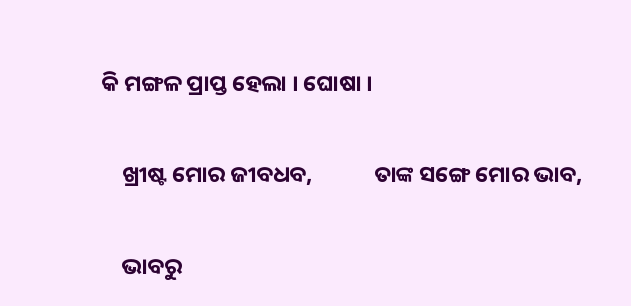କି ମଙ୍ଗଳ ପ୍ରାପ୍ତ ହେଲା । ଘୋଷା ।

    ଖ୍ରୀଷ୍ଟ ମୋର ଜୀବଧବ,            ତାଙ୍କ ସଙ୍ଗେ ମୋର ଭାବ,

    ଭାବରୁ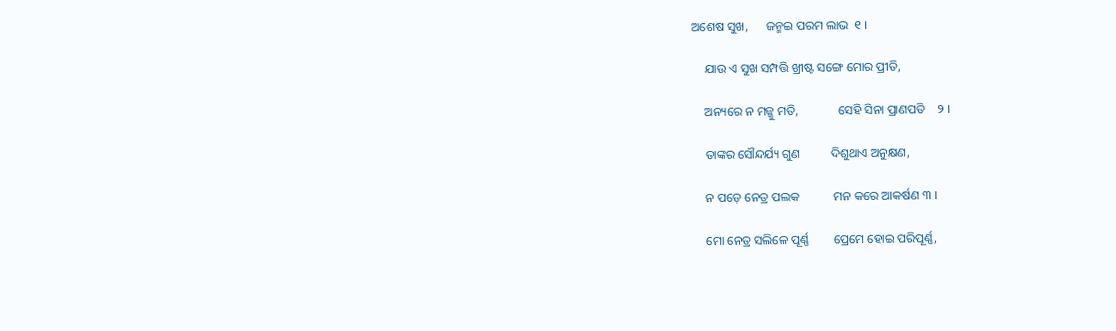ଅଶେଷ ସୁଖ,      ଜନ୍ମଇ ପରମ ଲାଭ  ୧ ।

    ଯାଉ ଏ ସୁଖ ସମ୍ପତ୍ତି ଖ୍ରୀଷ୍ଟ ସଙ୍ଗେ ମୋର ପ୍ରୀତି,

    ଅନ୍ୟରେ ନ ମଜ୍ଜୁ ମତି,             ସେହି ସିନା ପ୍ରାଣପତି    ୨ ।

    ତାଙ୍କର ସୌନ୍ଦର୍ଯ୍ୟ ଗୁଣ          ଦିଶୁଥାଏ ଅନୁକ୍ଷଣ,

    ନ ପଡ଼େ ନେତ୍ର ପଲକ           ମନ କରେ ଆକର୍ଷଣ ୩ ।

    ମୋ ନେତ୍ର ସଲିଳେ ପୂର୍ଣ୍ଣ        ପ୍ରେମେ ହୋଇ ପରିପୂର୍ଣ୍ଣ,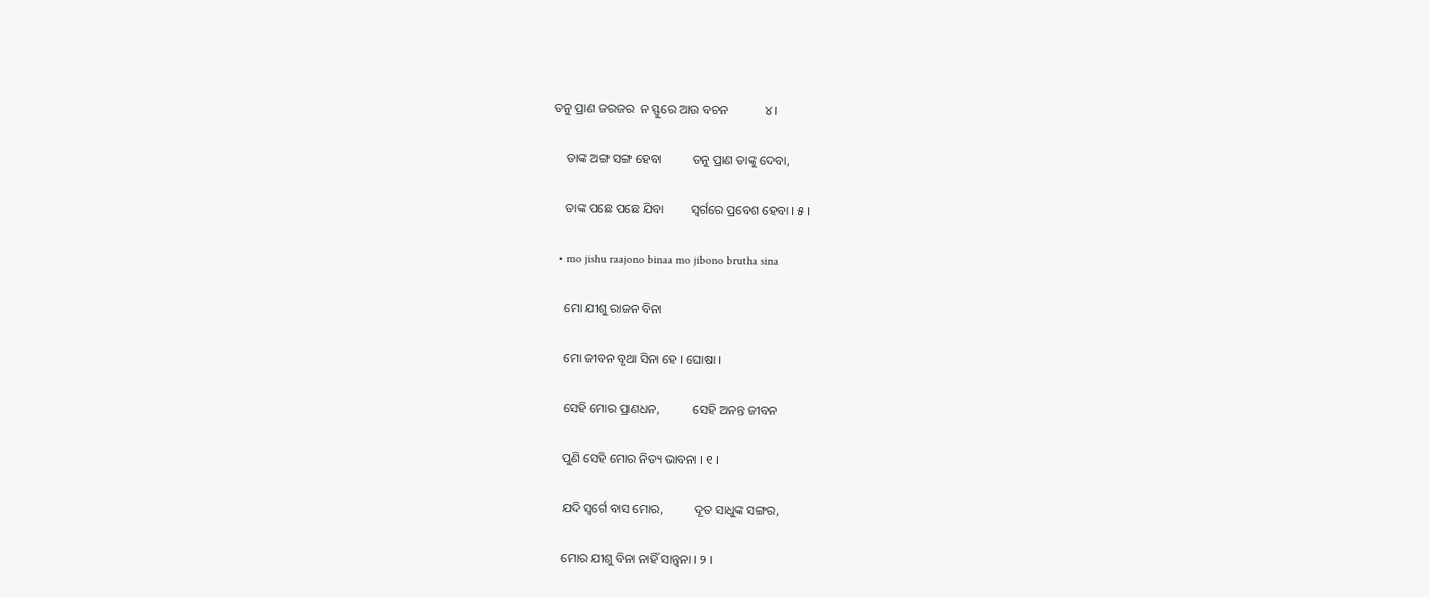ତନୁ ପ୍ରାଣ ଜରଜର  ନ ସ୍ଫୁରେ ଆଉ ବଚନ            ୪ ।

    ତାଙ୍କ ଅଙ୍ଗ ସଙ୍ଗ ହେବା          ତନୁ ପ୍ରାଣ ତାଙ୍କୁ ଦେବା,

    ତାଙ୍କ ପଛେ ପଛେ ଯିବା         ସ୍ୱର୍ଗରେ ପ୍ରବେଶ ହେବା । ୫ ।

  • mo jishu raajono binaa mo jibono brutha sina

    ମୋ ଯୀଶୁ ରାଜନ ବିନା

    ମୋ ଜୀବନ ବୃଥା ସିନା ହେ । ଘୋଷା ।

    ସେହି ମୋର ପ୍ରାଣଧନ,           ସେହି ଅନନ୍ତ ଜୀବନ

    ପୁଣି ସେହି ମୋର ନିତ୍ୟ ଭାବନା । ୧ ।

    ଯଦି ସ୍ୱର୍ଗେ ବାସ ମୋର,          ଦୂତ ସାଧୁଙ୍କ ସଙ୍ଗର,

    ମୋର ଯୀଶୁ ବିନା ନାହିଁ ସାନ୍ତ୍ୱନା । ୨ ।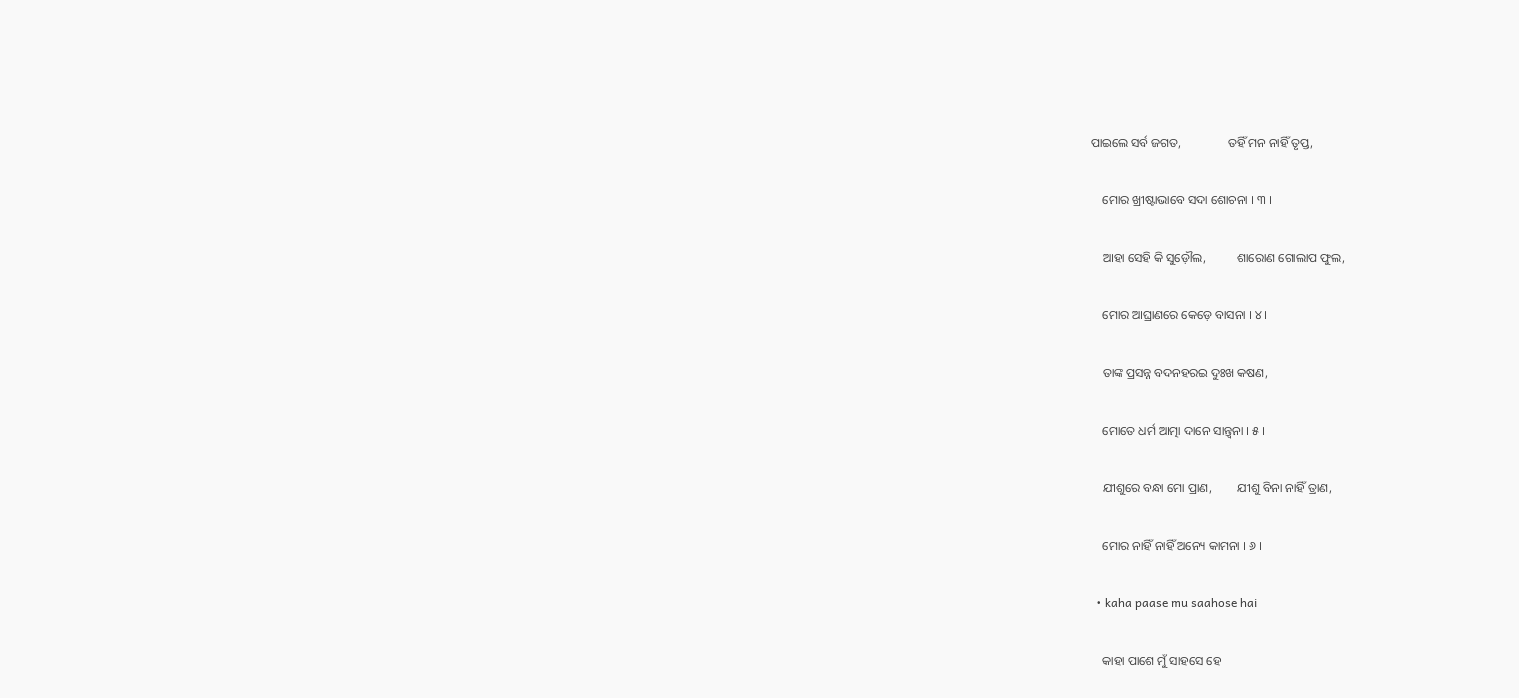ପାଇଲେ ସର୍ବ ଜଗତ,               ତହିଁ ମନ ନାହିଁ ତୃପ୍ତ,

    ମୋର ଖ୍ରୀଷ୍ଟାଭାବେ ସଦା ଶୋଚନା । ୩ ।

    ଆହା ସେହି କି ସୁଡ଼ୌଲ,          ଶାରୋଣ ଗୋଲାପ ଫୁଲ,

    ମୋର ଆଘ୍ରାଣରେ କେଡ଼େ ବାସନା । ୪ ।

    ତାଙ୍କ ପ୍ରସନ୍ନ ବଦନହରଇ ଦୁଃଖ କଷଣ,

    ମୋତେ ଧର୍ମ ଆତ୍ମା ଦାନେ ସାନ୍ତ୍ୱନା । ୫ ।

    ଯୀଶୁରେ ବନ୍ଧା ମୋ ପ୍ରାଣ,        ଯୀଶୁ ବିନା ନାହିଁ ତ୍ରାଣ,

    ମୋର ନାହିଁ ନାହିଁ ଅନ୍ୟେ କାମନା । ୬ ।

  • kaha paase mu saahose hai

    କାହା ପାଶେ ମୁଁ ସାହସେ ହେ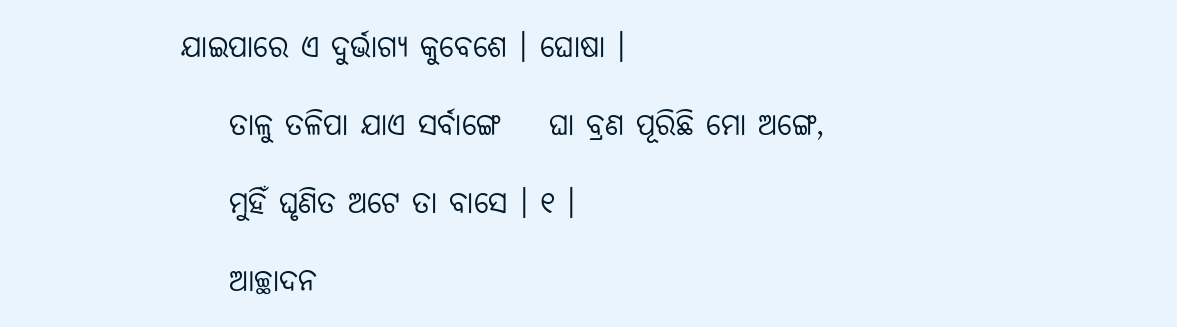ଯାଇପାରେ ଏ ଦୁର୍ଭାଗ୍ୟ କୁବେଶେ । ଘୋଷା ।

    ତାଳୁ ତଳିପା ଯାଏ ସର୍ବାଙ୍ଗେ    ଘା ବ୍ରଣ ପୂରିଛି ମୋ ଅଙ୍ଗେ,

    ମୁହିଁ ଘୃଣିତ ଅଟେ ତା ବାସେ । ୧ ।

    ଆଚ୍ଛାଦନ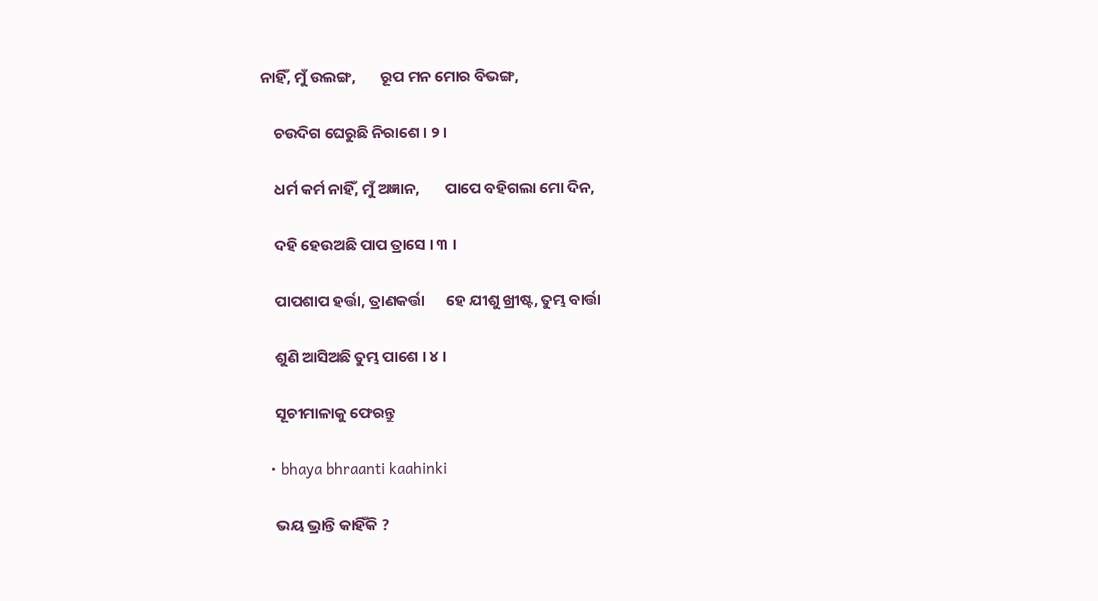ନାହିଁ, ମୁଁ ଉଲଙ୍ଗ,       ରୂପ ମନ ମୋର ବିଭଙ୍ଗ,

    ଚଉଦିଗ ଘେରୁଛି ନିରାଶେ । ୨ ।

    ଧର୍ମ କର୍ମ ନାହିଁ, ମୁଁ ଅଜ୍ଞାନ,       ପାପେ ବହିଗଲା ମୋ ଦିନ,

    ଦହି ହେଉଅଛି ପାପ ତ୍ରାସେ । ୩ ।

    ପାପଶାପ ହର୍ତ୍ତା, ତ୍ରାଣକର୍ତ୍ତା      ହେ ଯୀଶୁ ଖ୍ରୀଷ୍ଟ, ତୁମ୍ଭ ବାର୍ତ୍ତା

    ଶୁଣି ଆସିଅଛି ତୁମ୍ଭ ପାଶେ । ୪ ।

    ସୂଚୀମାଳାକୁ ଫେରନ୍ତୁ

  • bhaya bhraanti kaahinki

    ଭୟ ଭ୍ରାନ୍ତି କାହିଁକି ?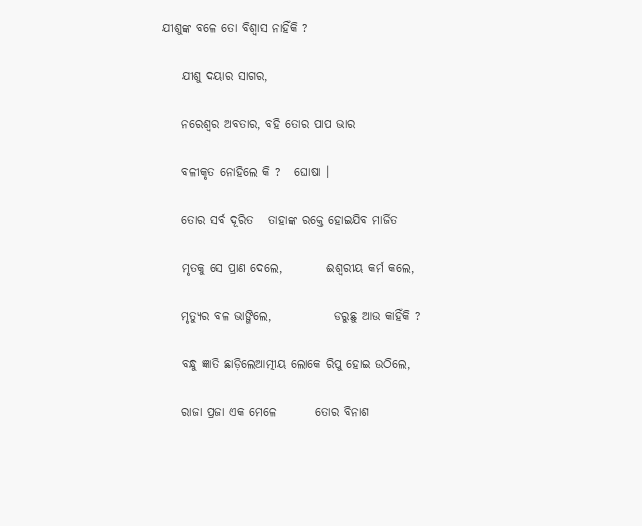ଯୀଶୁଙ୍କ ବଳେ ତୋ ବିଶ୍ୱାସ ନାହିଁକି ?

    ଯୀଶୁ ଦୟାର ସାଗର,

    ନରେଶ୍ୱର ଅବତାର, ବହି ତୋର ପାପ ଭାର

    ବଳୀକୃତ ନୋହିଲେ କି ?   ଘୋଷା ।

    ତୋର ସର୍ବ ଦୂରିତ   ତାହାଙ୍କ ରକ୍ତେ ହୋଇଯିବ ମାର୍ଜିତ

    ମୃତକୁ ସେ ପ୍ରାଣ ଦେଲେ,         ଈଶ୍ୱରୀୟ କର୍ମ କଲେ,

    ମୃତ୍ୟୁର ବଳ ଭାଙ୍ଗିଲେ,             ଡରୁଛୁ ଆଉ କାହିଁକି ?

    ବନ୍ଧୁ ଜ୍ଞାତି ଛାଡ଼ିଲେଆତ୍ମୀୟ ଲୋକେ ରିପୁ ହୋଇ ଉଠିଲେ,

    ରାଜା ପ୍ରଜା ଏକ ମେଳେ        ତୋର ବିନାଶ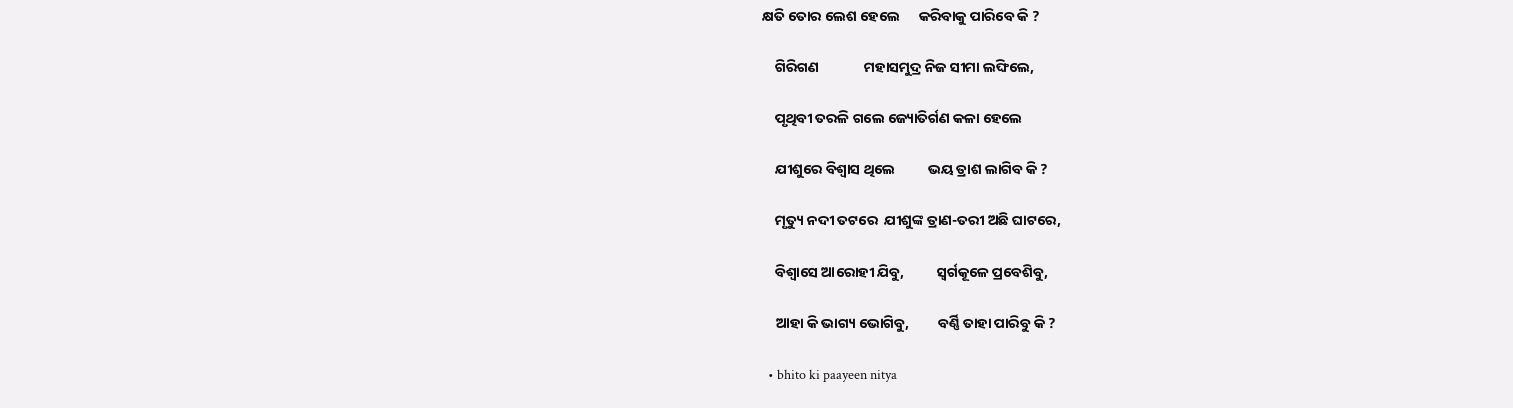କ୍ଷତି ତୋର ଲେଶ ହେଲେ      କରିବାକୁ ପାରିବେ କି ?

    ଗିରିଗଣ              ମହାସମୁଦ୍ର ନିଜ ସୀମା ଲଙ୍ଘିଲେ,

    ପୃଥିବୀ ତରଳି ଗଲେ ଜ୍ୟୋତିର୍ଗଣ କଳା ହେଲେ

    ଯୀଶୁରେ ବିଶ୍ୱାସ ଥିଲେ          ଭୟ ତ୍ରାଶ ଲାଗିବ କି ?

    ମୃତ୍ୟୁ ନଦୀ ତଟରେ  ଯୀଶୁଙ୍କ ତ୍ରାଣ-ତରୀ ଅଛି ଘାଟରେ,

    ବିଶ୍ୱାସେ ଆରୋହୀ ଯିବୁ,          ସ୍ୱର୍ଗକୂଳେ ପ୍ରବେଶିବୁ,

    ଆହା କି ଭାଗ୍ୟ ଭୋଗିବୁ,         ବର୍ଣ୍ଣି ତାହା ପାରିବୁ କି ?

  • bhito ki paayeen nitya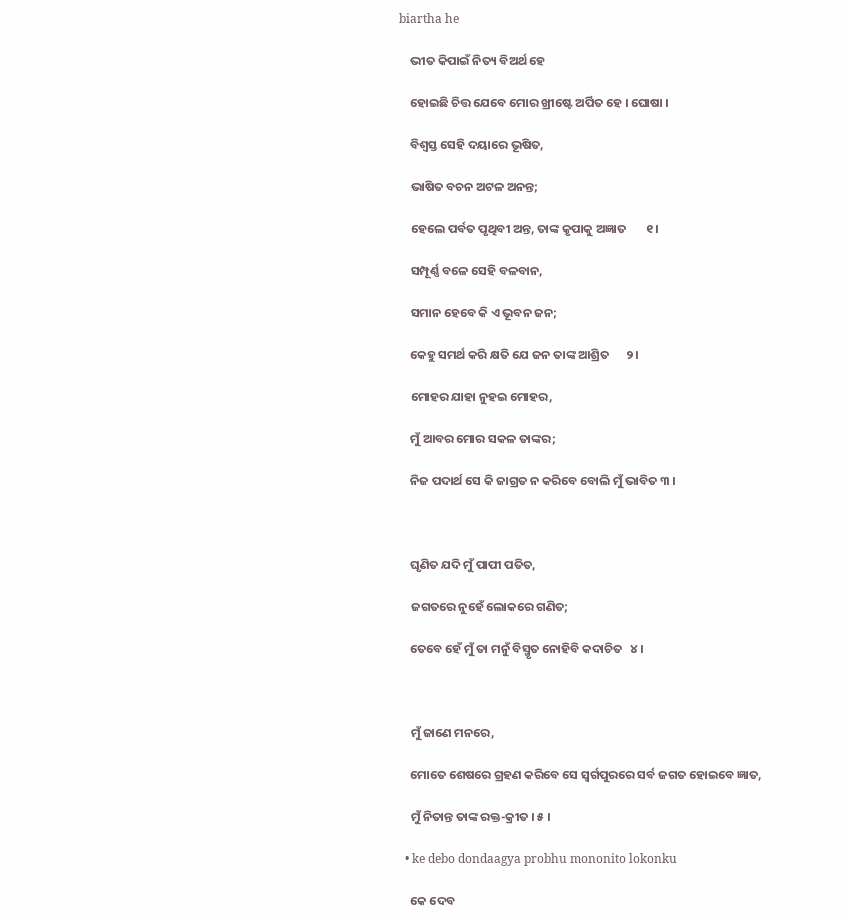biartha he

    ଭୀତ କିପାଇଁ ନିତ୍ୟ ବିଅର୍ଥ ହେ

    ହୋଇଛି ଚିତ୍ତ ଯେବେ ମୋର ଖ୍ରୀଷ୍ଟେ ଅର୍ପିତ ହେ । ଘୋଷା ।

    ବିଶ୍ୱସ୍ତ ସେହି ଦୟାରେ ଭୂଷିତ,

    ଭାଷିତ ବଚନ ଅଟଳ ଅନନ୍ତ;

    ହେଲେ ପର୍ବତ ପୃଥିବୀ ଅନ୍ତ, ତାଙ୍କ କୃପାକୁ ଅଜ୍ଞାତ       ୧ ।

    ସମ୍ପୂର୍ଣ୍ଣ ବଳେ ସେହି ବଳବାନ,

    ସମାନ ହେବେ କି ଏ ଭୂବନ ଜନ;

    କେହୁ ସମର୍ଥ କରି କ୍ଷତି ଯେ ଜନ ତାଙ୍କ ଆଶ୍ରିତ      ୨ ।

    ମୋହର ଯାହା ନୁହଇ ମୋହର,

    ମୁଁ ଆବର ମୋର ସକଳ ତାଙ୍କର;

    ନିଜ ପଦାର୍ଥ ସେ କି ଜାଗ୍ରତ ନ କରିବେ ବୋଲି ମୁଁ ଭାବିତ ୩ ।



    ଘୃଣିତ ଯଦି ମୁଁ ପାପୀ ପତିତ,

    ଜଗତରେ ନୁହେଁ ଲୋକରେ ଗଣିତ;

    ତେବେ ହେଁ ମୁଁ ତା ମନୁଁ ବିସ୍ମୃତ ନୋହିବି କଦାଚିତ   ୪ ।



    ମୁଁ ଜାଣେ ମନରେ,

    ମୋତେ ଶେଷରେ ଗ୍ରହଣ କରିବେ ସେ ସ୍ୱର୍ଗପୁରରେ ସର୍ବ ଜଗତ ହୋଇବେ ଜ୍ଞାତ,

    ମୁଁ ନିତାନ୍ତ ତାଙ୍କ ରକ୍ତ-କ୍ରୀତ । ୫ ।

  • ke debo dondaagya probhu mononito lokonku

    କେ ଦେବ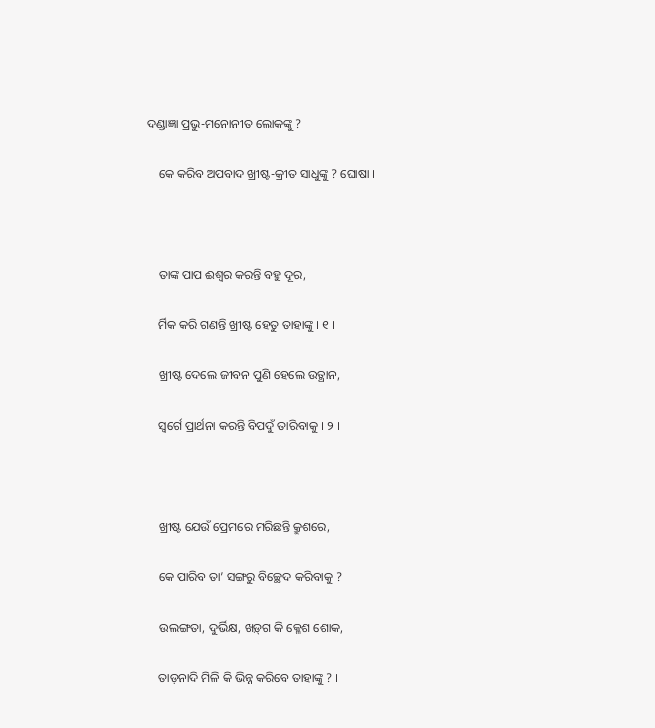ଦଣ୍ଡାଜ୍ଞା ପ୍ରଭୁ-ମନୋନୀତ ଲୋକଙ୍କୁ ?

    କେ କରିବ ଅପବାଦ ଖ୍ରୀଷ୍ଟ-କ୍ରୀତ ସାଧୁଙ୍କୁ ? ଘୋଷା ।



    ତାଙ୍କ ପାପ ଈଶ୍ୱର କରନ୍ତି ବହୁ ଦୂର,

    ର୍ମିକ କରି ଗଣନ୍ତି ଖ୍ରୀଷ୍ଟ ହେତୁ ତାହାଙ୍କୁ । ୧ ।

    ଖ୍ରୀଷ୍ଟ ଦେଲେ ଜୀବନ ପୁଣି ହେଲେ ଉତ୍ଥାନ,

    ସ୍ୱର୍ଗେ ପ୍ରାର୍ଥନା କରନ୍ତି ବିପଦୁଁ ତାରିବାକୁ । ୨ ।



    ଖ୍ରୀଷ୍ଟ ଯେଉଁ ପ୍ରେମରେ ମରିଛନ୍ତି କ୍ରୁଶରେ,

    କେ ପାରିବ ତା’ ସଙ୍ଗରୁ ବିଚ୍ଛେଦ କରିବାକୁ ?

    ଉଲଙ୍ଗତା, ଦୁର୍ଭିକ୍ଷ, ଖଡ଼୍‌ଗ କି କ୍ଳେଶ ଶୋକ,

    ତାଡ଼ନାଦି ମିଳି କି ଭିନ୍ନ କରିବେ ତାହାଙ୍କୁ ? ।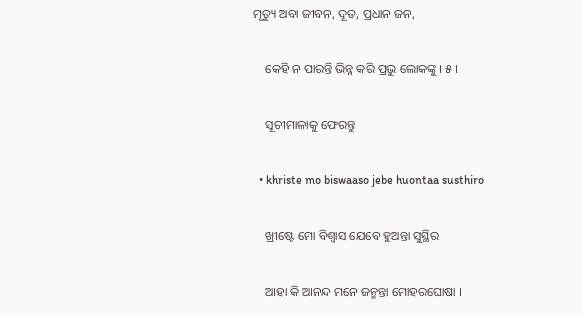ମୃତ୍ୟୁ ଅବା ଜୀବନ, ଦୂତ, ପ୍ରଧାନ ଜନ,

    କେହି ନ ପାରନ୍ତି ଭିନ୍ନ କରି ପ୍ରଭୁ ଲୋକଙ୍କୁ । ୫ ।

    ସୂଚୀମାଳାକୁ ଫେରନ୍ତୁ

  • khriste mo biswaaso jebe huontaa susthiro

    ଖ୍ରୀଷ୍ଟେ ମୋ ବିଶ୍ୱାସ ଯେବେ ହୁଅନ୍ତା ସୁସ୍ଥିର

    ଆହା କି ଆନନ୍ଦ ମନେ ଜନ୍ମନ୍ତା ମୋହରଘୋଷା ।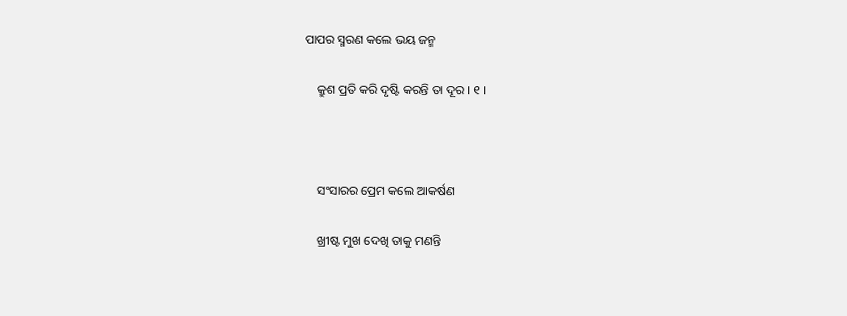ପାପର ସ୍ମରଣ କଲେ ଭୟ ଜନ୍ମ

    କ୍ରୁଶ ପ୍ରତି କରି ଦୃଷ୍ଟି କରନ୍ତି ତା ଦୂର । ୧ ।



    ସଂସାରର ପ୍ରେମ କଲେ ଆକର୍ଷଣ

    ଖ୍ରୀଷ୍ଟ ମୁଖ ଦେଖି ତାକୁ ମଣନ୍ତି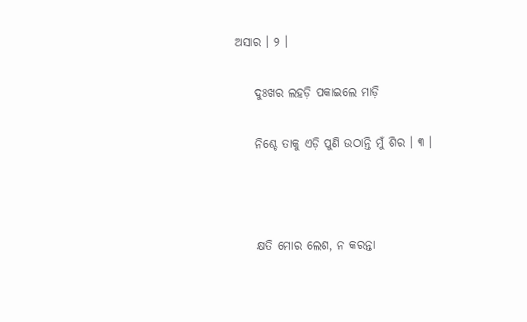ଅସାର । ୨ ।

    ଦୁଃଖର ଲହଡ଼ି ପକାଇଲେ ମାଡ଼ି

    ନିଶ୍ଚେ ତାକୁ ଏଡ଼ି ପୁଣି ଉଠାନ୍ତି ମୁଁ ଶିର । ୩ ।



    କ୍ଷତି ମୋର ଲେଶ, ନ କରନ୍ତା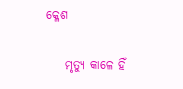କ୍ଳେଶ

    ମୃତ୍ୟୁ କାଳେ ହିଁ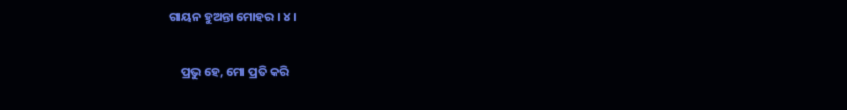ଗାୟନ ହୁଅନ୍ତା ମୋହର । ୪ ।

    ପ୍ରଭୁ ହେ, ମୋ ପ୍ରତି କରି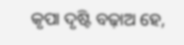କୃପା ଦୃଷ୍ଟି ବଢ଼ାଅ ହେ,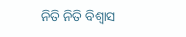ନିତି ନିତି ବିଶ୍ୱାସ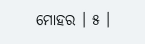ମୋହର । ୫ ।